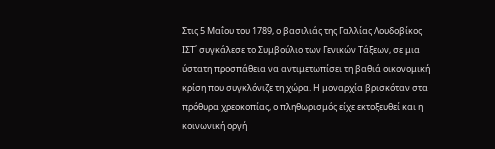Στις 5 Μαΐου του 1789, ο βασιλιάς της Γαλλίας Λουδοβίκος ΙΣΤ΄ συγκάλεσε το Συμβούλιο των Γενικών Τάξεων, σε μια ύστατη προσπάθεια να αντιμετωπίσει τη βαθιά οικονομική κρίση που συγκλόνιζε τη χώρα. Η μοναρχία βρισκόταν στα πρόθυρα χρεοκοπίας, ο πληθωρισμός είχε εκτοξευθεί και η κοινωνική οργή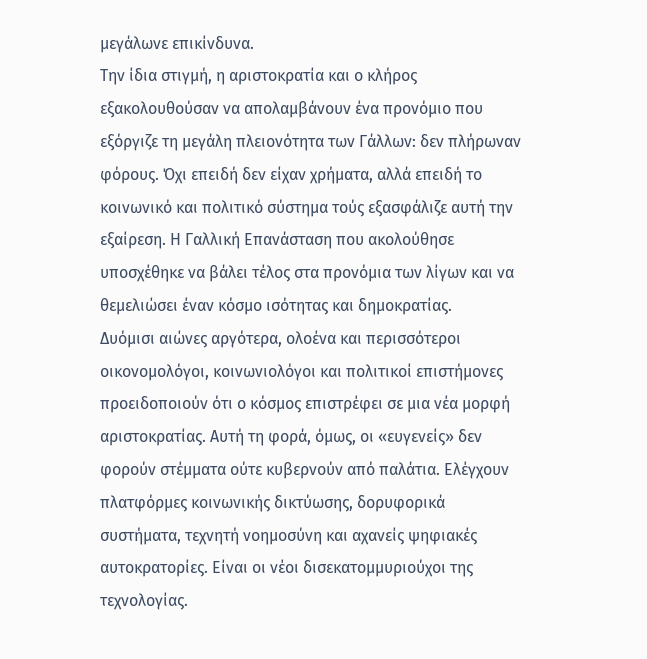μεγάλωνε επικίνδυνα.
Την ίδια στιγμή, η αριστοκρατία και ο κλήρος εξακολουθούσαν να απολαμβάνουν ένα προνόμιο που εξόργιζε τη μεγάλη πλειονότητα των Γάλλων: δεν πλήρωναν φόρους. Όχι επειδή δεν είχαν χρήματα, αλλά επειδή το κοινωνικό και πολιτικό σύστημα τούς εξασφάλιζε αυτή την εξαίρεση. Η Γαλλική Επανάσταση που ακολούθησε υποσχέθηκε να βάλει τέλος στα προνόμια των λίγων και να θεμελιώσει έναν κόσμο ισότητας και δημοκρατίας.
Δυόμισι αιώνες αργότερα, ολοένα και περισσότεροι οικονομολόγοι, κοινωνιολόγοι και πολιτικοί επιστήμονες προειδοποιούν ότι ο κόσμος επιστρέφει σε μια νέα μορφή αριστοκρατίας. Αυτή τη φορά, όμως, οι «ευγενείς» δεν φορούν στέμματα ούτε κυβερνούν από παλάτια. Ελέγχουν πλατφόρμες κοινωνικής δικτύωσης, δορυφορικά συστήματα, τεχνητή νοημοσύνη και αχανείς ψηφιακές αυτοκρατορίες. Είναι οι νέοι δισεκατομμυριούχοι της τεχνολογίας.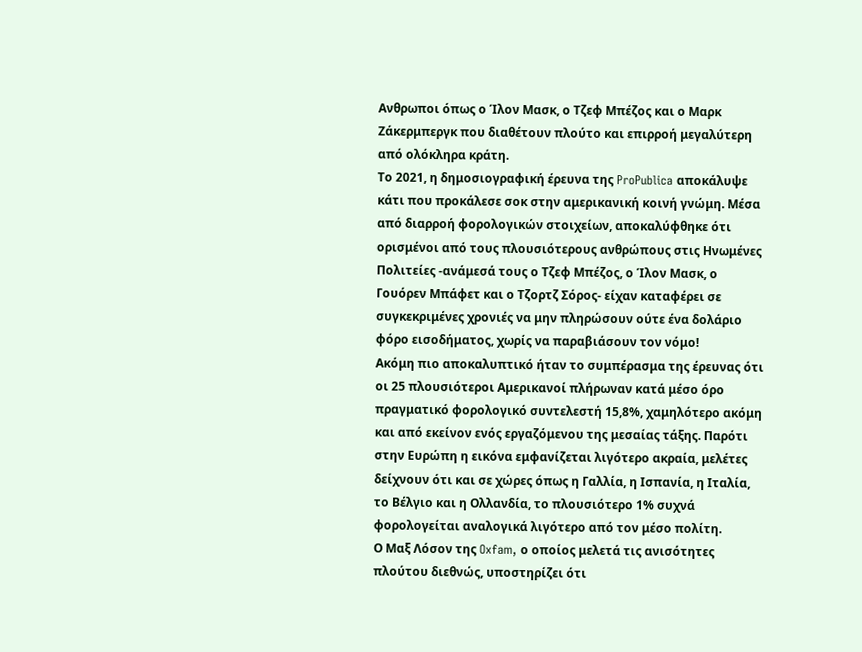Ανθρωποι όπως ο Ίλον Μασκ, ο Τζεφ Μπέζος και ο Μαρκ Ζάκερμπεργκ που διαθέτουν πλούτο και επιρροή μεγαλύτερη από ολόκληρα κράτη.
Το 2021, η δημοσιογραφική έρευνα της ProPublica αποκάλυψε κάτι που προκάλεσε σοκ στην αμερικανική κοινή γνώμη. Μέσα από διαρροή φορολογικών στοιχείων, αποκαλύφθηκε ότι ορισμένοι από τους πλουσιότερους ανθρώπους στις Ηνωμένες Πολιτείες -ανάμεσά τους ο Τζεφ Μπέζος, ο Ίλον Μασκ, ο Γουόρεν Μπάφετ και ο Τζορτζ Σόρος- είχαν καταφέρει σε συγκεκριμένες χρονιές να μην πληρώσουν ούτε ένα δολάριο φόρο εισοδήματος, χωρίς να παραβιάσουν τον νόμο!
Ακόμη πιο αποκαλυπτικό ήταν το συμπέρασμα της έρευνας ότι οι 25 πλουσιότεροι Αμερικανοί πλήρωναν κατά μέσο όρο πραγματικό φορολογικό συντελεστή 15,8%, χαμηλότερο ακόμη και από εκείνον ενός εργαζόμενου της μεσαίας τάξης. Παρότι στην Ευρώπη η εικόνα εμφανίζεται λιγότερο ακραία, μελέτες δείχνουν ότι και σε χώρες όπως η Γαλλία, η Ισπανία, η Ιταλία, το Βέλγιο και η Ολλανδία, το πλουσιότερο 1% συχνά φορολογείται αναλογικά λιγότερο από τον μέσο πολίτη.
Ο Μαξ Λόσον της Oxfam, ο οποίος μελετά τις ανισότητες πλούτου διεθνώς, υποστηρίζει ότι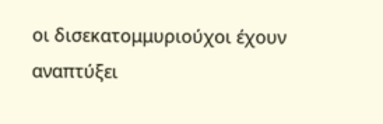οι δισεκατομμυριούχοι έχουν αναπτύξει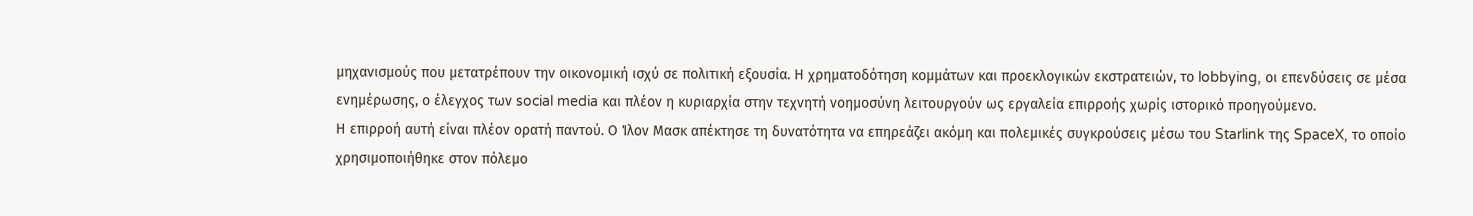μηχανισμούς που μετατρέπουν την οικονομική ισχύ σε πολιτική εξουσία. Η χρηματοδότηση κομμάτων και προεκλογικών εκστρατειών, το lobbying, οι επενδύσεις σε μέσα ενημέρωσης, ο έλεγχος των social media και πλέον η κυριαρχία στην τεχνητή νοημοσύνη λειτουργούν ως εργαλεία επιρροής χωρίς ιστορικό προηγούμενο.
Η επιρροή αυτή είναι πλέον ορατή παντού. Ο Ίλον Μασκ απέκτησε τη δυνατότητα να επηρεάζει ακόμη και πολεμικές συγκρούσεις μέσω του Starlink της SpaceX, το οποίο χρησιμοποιήθηκε στον πόλεμο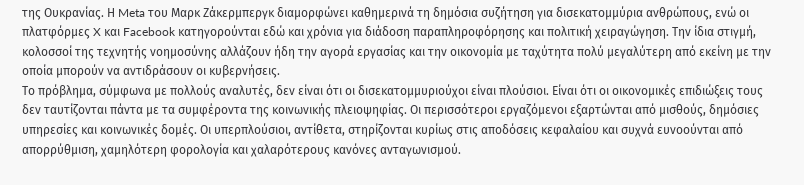της Ουκρανίας. Η Meta του Μαρκ Ζάκερμπεργκ διαμορφώνει καθημερινά τη δημόσια συζήτηση για δισεκατομμύρια ανθρώπους, ενώ οι πλατφόρμες X και Facebook κατηγορούνται εδώ και χρόνια για διάδοση παραπληροφόρησης και πολιτική χειραγώγηση. Την ίδια στιγμή, κολοσσοί της τεχνητής νοημοσύνης αλλάζουν ήδη την αγορά εργασίας και την οικονομία με ταχύτητα πολύ μεγαλύτερη από εκείνη με την οποία μπορούν να αντιδράσουν οι κυβερνήσεις.
Το πρόβλημα, σύμφωνα με πολλούς αναλυτές, δεν είναι ότι οι δισεκατομμυριούχοι είναι πλούσιοι. Είναι ότι οι οικονομικές επιδιώξεις τους δεν ταυτίζονται πάντα με τα συμφέροντα της κοινωνικής πλειοψηφίας. Οι περισσότεροι εργαζόμενοι εξαρτώνται από μισθούς, δημόσιες υπηρεσίες και κοινωνικές δομές. Οι υπερπλούσιοι, αντίθετα, στηρίζονται κυρίως στις αποδόσεις κεφαλαίου και συχνά ευνοούνται από απορρύθμιση, χαμηλότερη φορολογία και χαλαρότερους κανόνες ανταγωνισμού.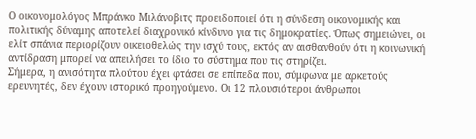Ο οικονομολόγος Μπράνκο Μιλάνοβιτς προειδοποιεί ότι η σύνδεση οικονομικής και πολιτικής δύναμης αποτελεί διαχρονικό κίνδυνο για τις δημοκρατίες. Όπως σημειώνει, οι ελίτ σπάνια περιορίζουν οικειοθελώς την ισχύ τους, εκτός αν αισθανθούν ότι η κοινωνική αντίδραση μπορεί να απειλήσει το ίδιο το σύστημα που τις στηρίζει.
Σήμερα, η ανισότητα πλούτου έχει φτάσει σε επίπεδα που, σύμφωνα με αρκετούς ερευνητές, δεν έχουν ιστορικό προηγούμενο. Οι 12 πλουσιότεροι άνθρωποι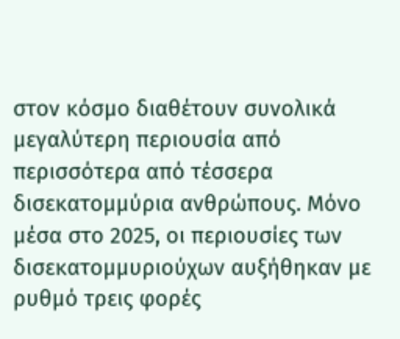στον κόσμο διαθέτουν συνολικά μεγαλύτερη περιουσία από περισσότερα από τέσσερα δισεκατομμύρια ανθρώπους. Μόνο μέσα στο 2025, οι περιουσίες των δισεκατομμυριούχων αυξήθηκαν με ρυθμό τρεις φορές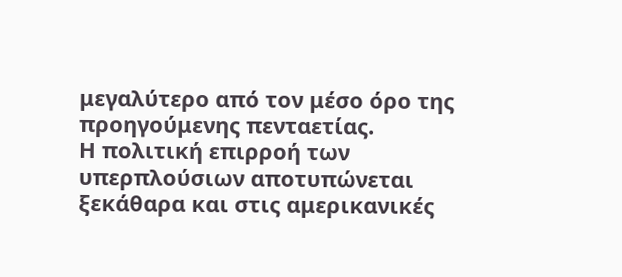μεγαλύτερο από τον μέσο όρο της προηγούμενης πενταετίας.
Η πολιτική επιρροή των υπερπλούσιων αποτυπώνεται ξεκάθαρα και στις αμερικανικές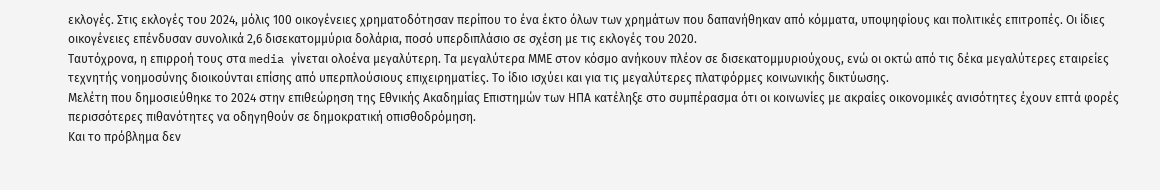εκλογές. Στις εκλογές του 2024, μόλις 100 οικογένειες χρηματοδότησαν περίπου το ένα έκτο όλων των χρημάτων που δαπανήθηκαν από κόμματα, υποψηφίους και πολιτικές επιτροπές. Οι ίδιες οικογένειες επένδυσαν συνολικά 2,6 δισεκατομμύρια δολάρια, ποσό υπερδιπλάσιο σε σχέση με τις εκλογές του 2020.
Ταυτόχρονα, η επιρροή τους στα media γίνεται ολοένα μεγαλύτερη. Τα μεγαλύτερα ΜΜΕ στον κόσμο ανήκουν πλέον σε δισεκατομμυριούχους, ενώ οι οκτώ από τις δέκα μεγαλύτερες εταιρείες τεχνητής νοημοσύνης διοικούνται επίσης από υπερπλούσιους επιχειρηματίες. Το ίδιο ισχύει και για τις μεγαλύτερες πλατφόρμες κοινωνικής δικτύωσης.
Μελέτη που δημοσιεύθηκε το 2024 στην επιθεώρηση της Εθνικής Ακαδημίας Επιστημών των ΗΠΑ κατέληξε στο συμπέρασμα ότι οι κοινωνίες με ακραίες οικονομικές ανισότητες έχουν επτά φορές περισσότερες πιθανότητες να οδηγηθούν σε δημοκρατική οπισθοδρόμηση.
Και το πρόβλημα δεν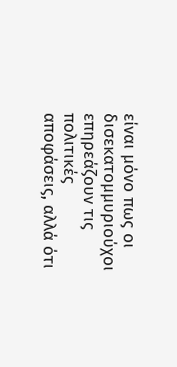είναι μόνο πως οι δισεκατομμυριούχοι επηρεάζουν τις πολιτικές αποφάσεις, αλλά ότι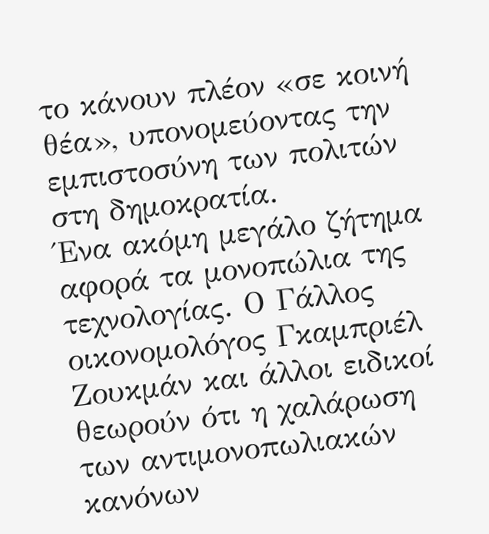το κάνουν πλέον «σε κοινή θέα», υπονομεύοντας την εμπιστοσύνη των πολιτών στη δημοκρατία.
Ένα ακόμη μεγάλο ζήτημα αφορά τα μονοπώλια της τεχνολογίας. Ο Γάλλος οικονομολόγος Γκαμπριέλ Ζουκμάν και άλλοι ειδικοί θεωρούν ότι η χαλάρωση των αντιμονοπωλιακών κανόνων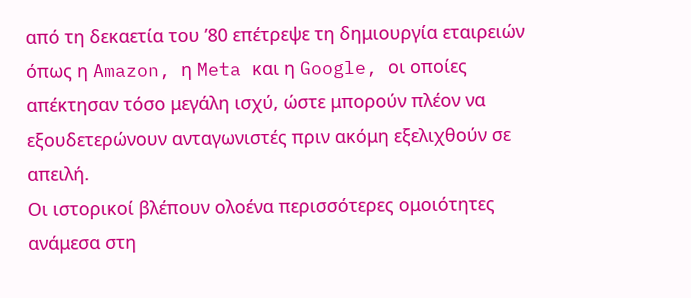από τη δεκαετία του ’80 επέτρεψε τη δημιουργία εταιρειών όπως η Amazon, η Meta και η Google, οι οποίες απέκτησαν τόσο μεγάλη ισχύ, ώστε μπορούν πλέον να εξουδετερώνουν ανταγωνιστές πριν ακόμη εξελιχθούν σε απειλή.
Οι ιστορικοί βλέπουν ολοένα περισσότερες ομοιότητες ανάμεσα στη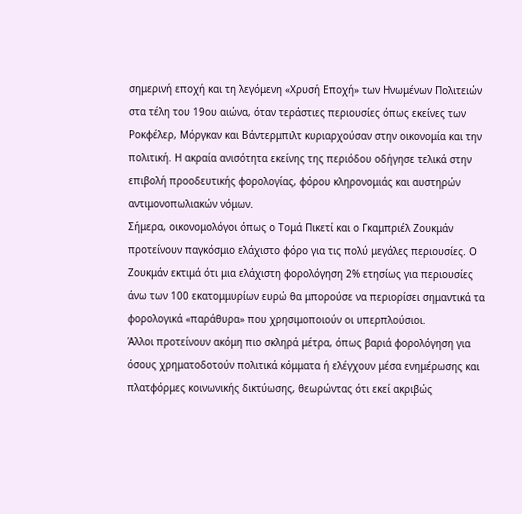σημερινή εποχή και τη λεγόμενη «Χρυσή Εποχή» των Ηνωμένων Πολιτειών στα τέλη του 19ου αιώνα, όταν τεράστιες περιουσίες όπως εκείνες των Ροκφέλερ, Μόργκαν και Βάντερμπιλτ κυριαρχούσαν στην οικονομία και την πολιτική. Η ακραία ανισότητα εκείνης της περιόδου οδήγησε τελικά στην επιβολή προοδευτικής φορολογίας, φόρου κληρονομιάς και αυστηρών αντιμονοπωλιακών νόμων.
Σήμερα, οικονομολόγοι όπως ο Τομά Πικετί και ο Γκαμπριέλ Ζουκμάν προτείνουν παγκόσμιο ελάχιστο φόρο για τις πολύ μεγάλες περιουσίες. Ο Ζουκμάν εκτιμά ότι μια ελάχιστη φορολόγηση 2% ετησίως για περιουσίες άνω των 100 εκατομμυρίων ευρώ θα μπορούσε να περιορίσει σημαντικά τα φορολογικά «παράθυρα» που χρησιμοποιούν οι υπερπλούσιοι.
Άλλοι προτείνουν ακόμη πιο σκληρά μέτρα, όπως βαριά φορολόγηση για όσους χρηματοδοτούν πολιτικά κόμματα ή ελέγχουν μέσα ενημέρωσης και πλατφόρμες κοινωνικής δικτύωσης, θεωρώντας ότι εκεί ακριβώς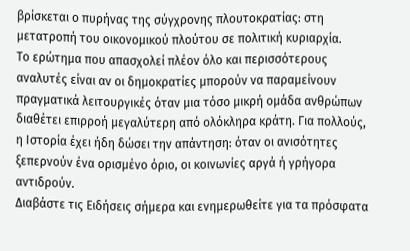βρίσκεται ο πυρήνας της σύγχρονης πλουτοκρατίας: στη μετατροπή του οικονομικού πλούτου σε πολιτική κυριαρχία.
Το ερώτημα που απασχολεί πλέον όλο και περισσότερους αναλυτές είναι αν οι δημοκρατίες μπορούν να παραμείνουν πραγματικά λειτουργικές όταν μια τόσο μικρή ομάδα ανθρώπων διαθέτει επιρροή μεγαλύτερη από ολόκληρα κράτη. Για πολλούς, η Ιστορία έχει ήδη δώσει την απάντηση: όταν οι ανισότητες ξεπερνούν ένα ορισμένο όριο, οι κοινωνίες αργά ή γρήγορα αντιδρούν.
Διαβάστε τις Ειδήσεις σήμερα και ενημερωθείτε για τα πρόσφατα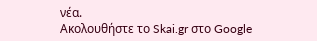νέα.
Ακολουθήστε το Skai.gr στο Google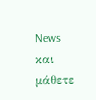News και μάθετε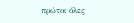πρώτοι όλες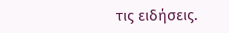τις ειδήσεις.